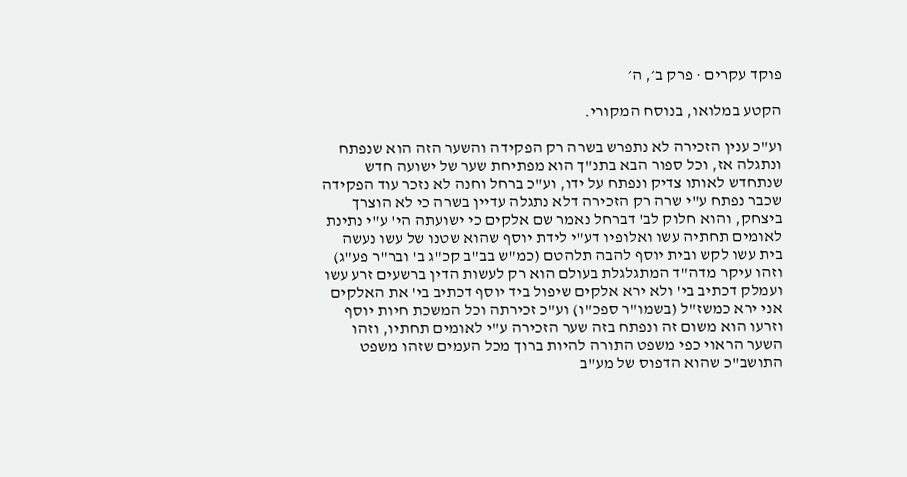פוקד עקרים · פרק ב׳, ה׳

הקטע במלואו, בנוסח המקורי.

וע"כ ענין הזכירה לא נתפרש בשרה רק הפקידה והשער הזה הוא שנפתח ונתגלה אז, וכל ספור הבא בתנ"ך הוא מפתיחת שער של ישועה חדש שנתחדש לאותו צדיק ונפתח על ידו, וע"כ ברחל וחנה לא נזכר עוד הפקידה שכבר נפתח ע"י שרה רק הזכירה דלא נתגלה עדיין בשרה כי לא הוצרך ביצחק, והוא חלוק לב' דברחל נאמר שם אלקים כי ישועתה הי' ע"י נתינת לאומים תחתיה עשו ואלופיו דע"י לידת יוסף שהוא שטנו של עשו נעשה בית עשו לקש ובית יוסף להבה תלהטם (כמ"ש בב"ב קכ"ג ב' ובר"ר פע"ג) וזהו עיקר מדה"ד המתגלגלת בעולם הוא רק לעשות הדין ברשעים זרע עשו ועמלק דכתיב בי' ולא ירא אלקים שיפול ביד יוסף דכתיב בי' את האלקים אני ירא כמשז"ל (בשמו"ר ספכ"ו) וע"כ זכירתה וכל המשכת חיות יוסף וזרעו הוא משום זה ונפתח בזה שער הזכירה ע"י לאומים תחתיו, וזהו השער הראוי כפי משפט התורה להיות ברוך מכל העמים שזהו משפט התושב"כ שהוא הדפוס של מע"ב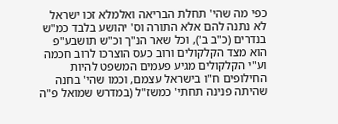כפי מה שהי' תחלת הבריאה ואלמלא זכו ישראל לא נתנה להם אלא התורה וס' יהושע בלבד כמ"ש בנדרים (כ"ב ב'), וכל שאר הנ"ך וכ"ש תושבע"פ הוא מצד הקלקולים ורוב כעס הוצרכו לרוב חכמה וע"י הקלקולים מגיע פעמים המשפט להיות החילופים ח"ו בישראל עצמם, וכמו שהי' בחנה שהיתה פנינה תחתי' כמשז"ל (במדרש שמואל פ"ה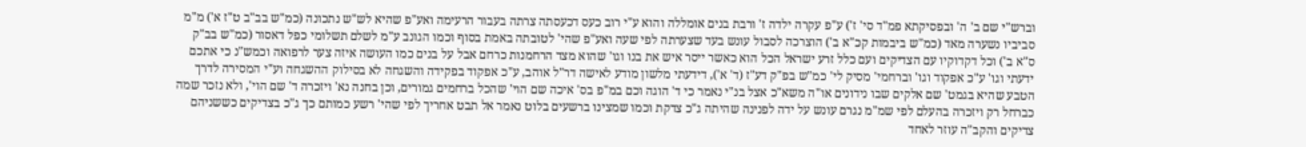וברש"י שם ב' ה' ובפסיקתא פמ"ד סי' ז') ע"פ עקרה ילדה ז' ורבת בנים אומללה והוא ע"י רוב כעס דכעסתה צרתה בעבור הרעימה ואע"פ שהיא לש"ש נתכונה (כמ"ש בב"ב ט"ז א') מ"מ סביביו נשערה מאד (כמ"ש ביבמות קכ"א ב') הוצרכה לסבול עונש בעד שצערתה לפי שעה ואע"פ שהי' לטובתה באמת בסוף וכמו הגונב ע"מ לשלם תשלומי כפל דאסור (כמ"ש בב"ק ס"א ב') וכל דקדוקיו עם הצדיקים ועם כלל זרע ישראל הכל הוא כאשר ייסר איש את בנו וגו' שהוא מצד הרחמנות כרחם אבל על בנים כמו העושה איזה צער לרפואה וכמש"נ כי אתכם ידעתי וגו' ע"כ אפקוד וגו' וברחמי' מסיק לי' כמ"ש בפ"ק דע"ז (ד' א'), דידעתי מלשון מודע לאישה דר"ל אוהב, ע"כ אפקוד בפקידה והשגחה לא בסילוק ההשגחה וע"י המסירה לדרך הטבע שהיא בגמט' שם אלקים שבו נידונים או"ה משא"כ אצל בנ"י נאמר כי ד' הוגה וכם במ"פ בס' איכה שם הוי' שהכל ברחמים גמורים, וכן בחנה נא' ויזכרה ד' שם הוי', ולא נזכר שמה כברחל רק ויזכרה בהעלם לפי שמ"מ נגרם עונש על ידה לפנינה שהיתה ג"כ צדקת וכמו שמצינו ברשעים בלוט נאמר אל תבט אחריך לפי שהי' רשע כמותם כך ג"כ בצדיקים כששניהם צדיקים והקב"ה עוזר לאחד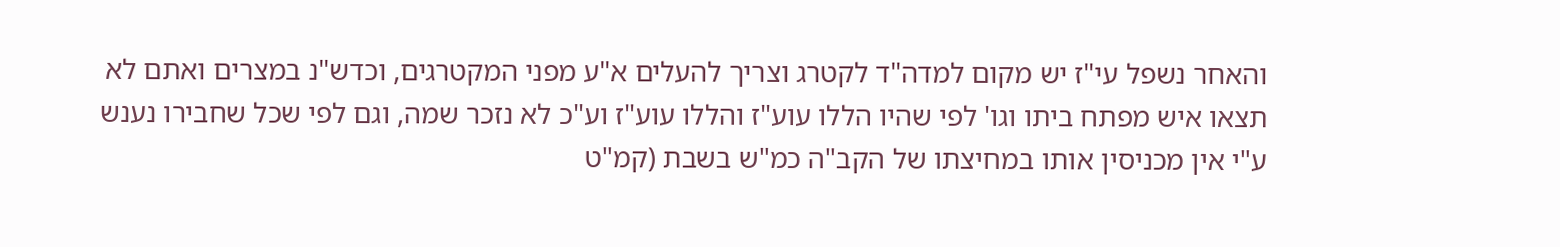והאחר נשפל עי"ז יש מקום למדה"ד לקטרג וצריך להעלים א"ע מפני המקטרגים, וכדש"נ במצרים ואתם לא תצאו איש מפתח ביתו וגו' לפי שהיו הללו עוע"ז והללו עוע"ז וע"כ לא נזכר שמה, וגם לפי שכל שחבירו נענש ע"י אין מכניסין אותו במחיצתו של הקב"ה כמ"ש בשבת (קמ"ט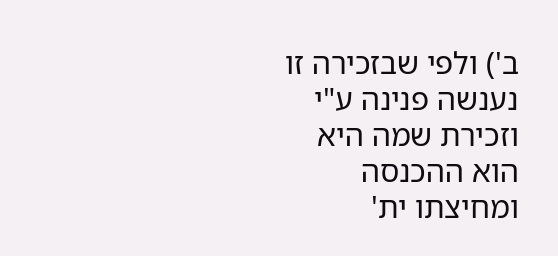ב') ולפי שבזכירה זו נענשה פנינה ע"י וזכירת שמה היא הוא ההכנסה ומחיצתו ית'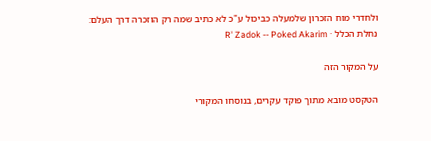ולחדרי מוח הזכרון שלמעלה כביכול ע"כ לא כתיב שמה רק הוזכרה דרך העלם:
נחלת הכלל · R' Zadok -- Poked Akarim

על המקור הזה

הטקסט מובא מתוך פוקד עקרים, בנוסחו המקורי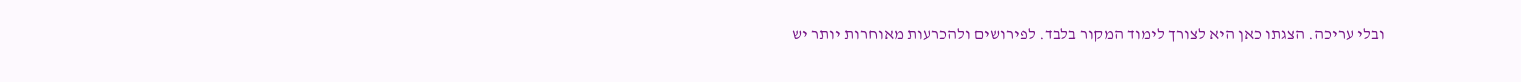ובלי עריכה. הצגתו כאן היא לצורך לימוד המקור בלבד. לפירושים ולהכרעות מאוחרות יותר יש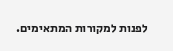לפנות למקורות המתאימים.